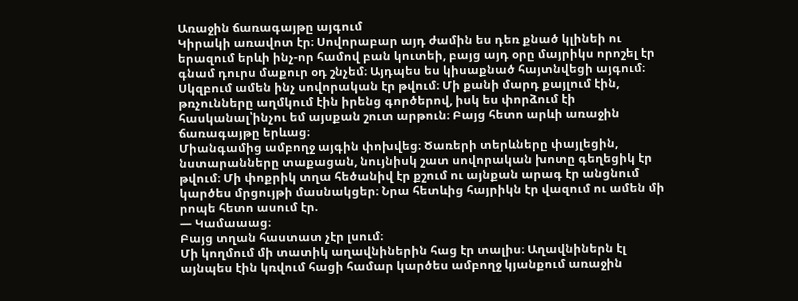Առաջին ճառագայթը այգում
Կիրակի առավոտ էր։ Սովորաբար այդ ժամին ես դեռ քնած կլինեի ու երազում երևի ինչ-որ համով բան կուտեի, բայց այդ օրը մայրիկս որոշել էր գնամ դուրս մաքուր օդ շնչեմ։ Այդպես ես կիսաքնած հայտնվեցի այգում։
Սկզբում ամեն ինչ սովորական էր թվում։ Մի քանի մարդ քայլում էին, թռչունները աղմկում էին իրենց գործերով, իսկ ես փորձում էի հասկանալ՝ինչու եմ այսքան շուտ արթուն։ Բայց հետո արևի առաջին ճառագայթը երևաց։
Միանգամից ամբողջ այգին փոխվեց։ Ծառերի տերևները փայլեցին, նստարանները տաքացան, նույնիսկ շատ սովորական խոտը գեղեցիկ էր թվում։ Մի փոքրիկ տղա հեծանիվ էր քշում ու այնքան արագ էր անցնում կարծես մրցույթի մասնակցեր։ Նրա հետևից հայրիկն էր վազում ու ամեն մի րոպե հետո ասում էր.
— Կամաաաց։
Բայց տղան հաստատ չէր լսում։
Մի կողմում մի տատիկ աղավնիներին հաց էր տալիս։ Աղավնիներն էլ այնպես էին կռվում հացի համար կարծես ամբողջ կյանքում առաջին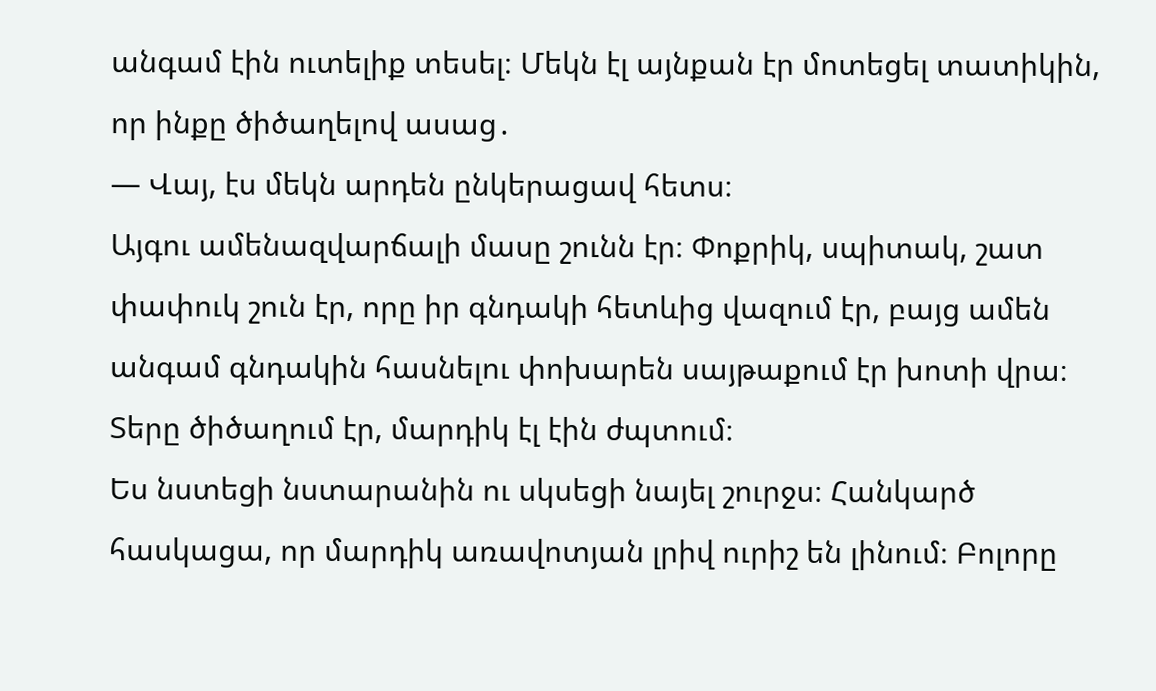անգամ էին ուտելիք տեսել։ Մեկն էլ այնքան էր մոտեցել տատիկին, որ ինքը ծիծաղելով ասաց․
— Վայ, էս մեկն արդեն ընկերացավ հետս։
Այգու ամենազվարճալի մասը շունն էր։ Փոքրիկ, սպիտակ, շատ փափուկ շուն էր, որը իր գնդակի հետևից վազում էր, բայց ամեն անգամ գնդակին հասնելու փոխարեն սայթաքում էր խոտի վրա։ Տերը ծիծաղում էր, մարդիկ էլ էին ժպտում։
Ես նստեցի նստարանին ու սկսեցի նայել շուրջս։ Հանկարծ հասկացա, որ մարդիկ առավոտյան լրիվ ուրիշ են լինում։ Բոլորը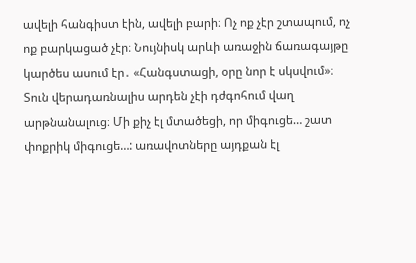ավելի հանգիստ էին, ավելի բարի։ Ոչ ոք չէր շտապում, ոչ ոք բարկացած չէր։ Նույնիսկ արևի առաջին ճառագայթը կարծես ասում էր․ «Հանգստացի, օրը նոր է սկսվում»։
Տուն վերադառնալիս արդեն չէի դժգոհում վաղ արթնանալուց։ Մի քիչ էլ մտածեցի, որ միգուցե… շատ փոքրիկ միգուցե…: առավոտները այդքան էլ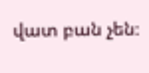վատ բան չեն։